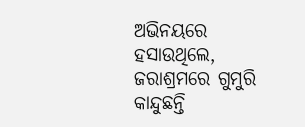ଅଭିନୟରେ ହସାଉଥିଲେ, ଜରାଶ୍ରମରେ ଗୁମୁରି କାନ୍ଦୁଛନ୍ତି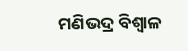ମଣିଭଦ୍ର ବିଶ୍ୱାଳ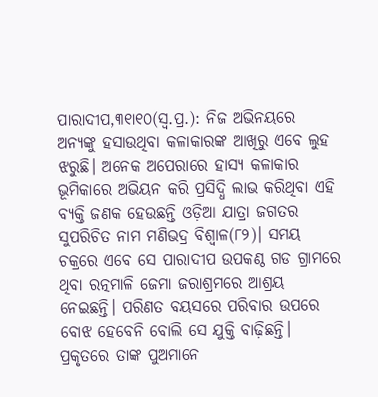ପାରାଦୀପ,୩୧ା୧୦(ସ୍ବ.ପ୍ର.): ନିଜ ଅଭିନୟରେ ଅନ୍ୟଙ୍କୁ ହସାଉଥିବା କଳାକାରଙ୍କ ଆଖିରୁ ଏବେ ଲୁହ ଝରୁଛି। ଅନେକ ଅପେରାରେ ହାସ୍ୟ କଳାକାର ଭୂମିକାରେ ଅଭିୟନ କରି ପ୍ରସିଦ୍ଧି ଲାଭ କରିଥିବା ଏହି ବ୍ୟକ୍ତି ଜଣକ ହେଉଛନ୍ତି ଓଡ଼ିଆ ଯାତ୍ରା ଜଗତର ସୁପରିଚିତ ନାମ ମଣିଭଦ୍ର ବିଶ୍ୱାଳ(୮୨)। ସମୟ ଚକ୍ରରେ ଏବେ ସେ ପାରାଦୀପ ଉପକଣ୍ଠ ଗଡ ଗ୍ରାମରେ ଥିବା ରତ୍ନମାଳି ଜେମା ଜରାଶ୍ରମରେ ଆଶ୍ରୟ ନେଇଛନ୍ତି। ପରିଣତ ବୟସରେ ପରିବାର ଉପରେ ବୋଝ ହେବେନି ବୋଲି ସେ ଯୁକ୍ତି ବାଢ଼ିଛନ୍ତି। ପ୍ରକୃତରେ ତାଙ୍କ ପୁଅମାନେ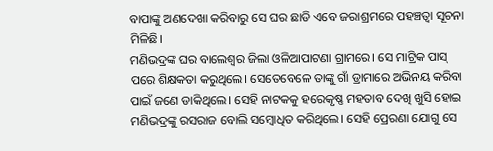ବାପାଙ୍କୁ ଅଣଦେଖା କରିବାରୁ ସେ ଘର ଛାଡି ଏବେ ଜରାଶ୍ରମରେ ପହଞ୍ଚତ୍ବା ସୂଚନା ମିଳିଛି।
ମଣିଭଦ୍ରଙ୍କ ଘର ବାଲେଶ୍ୱର ଜିଲା ଓଳିଆପାଟଣା ଗ୍ରାମରେ। ସେ ମାଟ୍ରିକ ପାସ୍‌ ପରେ ଶିକ୍ଷକତା କରୁଥିଲେ। ସେତେବେଳେ ତାଙ୍କୁ ଗାଁ ଡ୍ରାମାରେ ଅଭିନୟ କରିବା ପାଇଁ ଜଣେ ଡାକିଥିଲେ। ସେହି ନାଟକକୁ ହରେକୃଷ୍ଣ ମହତାବ ଦେଖି ଖୁସି ହୋଇ ମଣିଭଦ୍ରଙ୍କୁ ରସରାଜ ବୋଲି ସମ୍ବୋଧିତ କରିଥିଲେ। ସେହି ପ୍ରେରଣା ଯୋଗୁ ସେ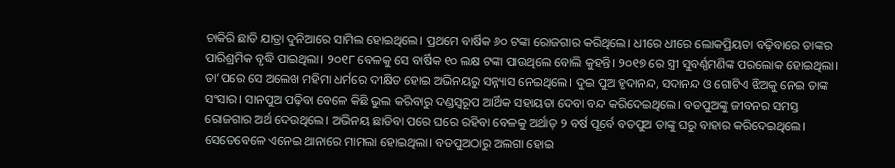ଚାକିରି ଛାଡି ଯାତ୍ରା ଦୁନିଆରେ ସାମିଲ ହୋଇଥିଲେ। ପ୍ରଥମେ ବାର୍ଷିକ ୬୦ ଟଙ୍କା ରୋଜଗାର କରିଥିଲେ। ଧୀରେ ଧୀରେ ଲୋକପ୍ରିୟତା ବଢ଼ିବାରେ ତାଙ୍କର ପାରିଶ୍ରମିକ ବୃଦ୍ଧି ପାଇଥିଲା। ୨୦୧୮ ବେଳକୁ ସେ ବାର୍ଷିକ ୧୦ ଲକ୍ଷ ଟଙ୍କା ପାଉଥିଲେ ବୋଲି କୁହନ୍ତି। ୨୦୧୭ ରେ ସ୍ତ୍ରୀ ସୁବର୍ଣ୍ଣମଣିଙ୍କ ପରଲୋକ ହୋଇଥିଲା। ତା’ପରେ ସେ ଅଲେଖ ମହିମା ଧର୍ମରେ ଦୀକ୍ଷିତ ହୋଇ ଅଭିନୟରୁ ସନ୍ନ୍ୟାସ ନେଇଥିଲେ। ଦୁଇ ପୁଅ ହୃଦାନନ୍ଦ, ସଦାନନ୍ଦ ଓ ଗୋଟିଏ ଝିଅକୁ ନେଇ ତାଙ୍କ ସଂସାର। ସାନପୁଅ ପଢ଼ିବା ବେଳେ କିଛି ଭୁଲ କରିବାରୁ ଦଣ୍ଡସ୍ବରୂପ ଆର୍ଥିକ ସହାୟତା ଦେବା ବନ୍ଦ କରିଦେଇଥିଲେ। ବଡପୁଅଙ୍କୁ ଜୀବନର ସମସ୍ତ ରୋଜଗାର ଅର୍ଥ ଦେଉଥିଲେ। ଅଭିନୟ ଛାଡିବା ପରେ ଘରେ ରହିବା ବେଳକୁ ଅର୍ଥାତ୍‌ ୨ ବର୍ଷ ପୂର୍ବେ ବଡପୁଅ ତାଙ୍କୁ ଘରୁ ବାହାର କରିଦେଇଥିଲେ। ସେତେବେଳେ ଏନେଇ ଥାନାରେ ମାମଲା ହୋଇଥିଲା। ବଡପୁଅଠାରୁ ଅଲଗା ହୋଇ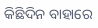କିଛିଦିନ ବାହାରେ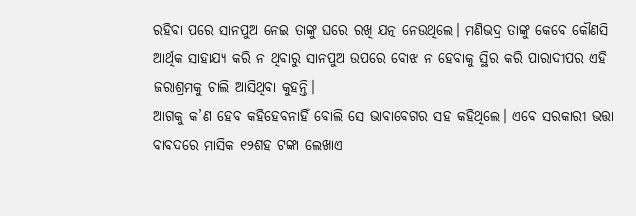ରହିବା ପରେ ସାନପୁଅ ନେଇ ତାଙ୍କୁ ଘରେ ରଖି ଯତ୍ନ ନେଉଥିଲେ। ମଣିଭଦ୍ର ତାଙ୍କୁ କେବେ କୌଣସି ଆର୍ଥିକ ସାହାଯ୍ୟ କରି ନ ଥିବାରୁ ସାନପୁଅ ଉପରେ ବୋଝ ନ ହେବାକୁ ସ୍ଥିର କରି ପାରାଦୀପର ଏହି ଜରାଶ୍ରମକୁ ଚାଲି ଆସିଥିବା କୁହନ୍ତି।
ଆଗକୁ କ’ଣ ହେବ କହିହେବନାହିଁ ବୋଲି ସେ ଭାବାବେଗର ସହ କହିଥିଲେ। ଏବେ ସରକାରୀ ଭତ୍ତା ବାବଦରେ ମାସିକ ୧୨ଶହ ଟଙ୍କା ଲେଖାଏ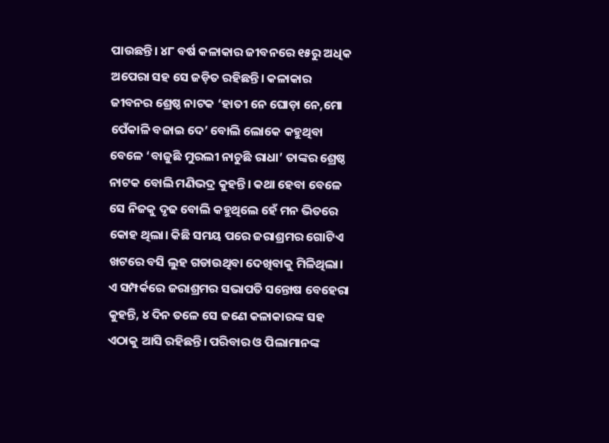ପାଉଛନ୍ତି। ୪୮ ବର୍ଷ କଳାକାର ଜୀବନରେ ୧୫ରୁ ଅଧିକ ଅପେରା ସହ ସେ ଜଡ଼ିତ ରହିଛନ୍ତି। କଳାକାର ଜୀବନର ଶ୍ରେଷ୍ଠ ନାଟକ ‘ହାତୀ ନେ ଘୋଡ଼ା ନେ,ମୋ ପେଁକାଳି ବଜାଇ ଦେ’ ବୋଲି ଲୋକେ କହୁଥିବା ବେଳେ ‘ବାଜୁଛି ମୁରଲୀ ନାଚୁଛି ରାଧା’ ତାଙ୍କର ଶ୍ରେଷ୍ଠ ନାଟକ ବୋଲି ମଣିଭଦ୍ର କୁହନ୍ତି। କଥା ହେବା ବେଳେ ସେ ନିଜକୁ ଦୃଢ ବୋଲି କହୁଥିଲେ ହେଁ ମନ ଭିତରେ କୋହ ଥିଲା। କିଛି ସମୟ ପରେ ଜରାଶ୍ରମର ଗୋଟିଏ ଖଟରେ ବସି ଲୁହ ଗଡାଉଥିବା ଦେଖିବାକୁ ମିଳିଥିଲା। ଏ ସମ୍ପର୍କରେ ଜରାଶ୍ରମର ସଭାପତି ସନ୍ତୋଷ ବେହେରା କୁହନ୍ତି, ୪ ଦିନ ତଳେ ସେ ଜଣେ କଳାକାରଙ୍କ ସହ ଏଠାକୁ ଆସି ରହିଛନ୍ତି। ପରିବାର ଓ ପିଲାମାନଙ୍କ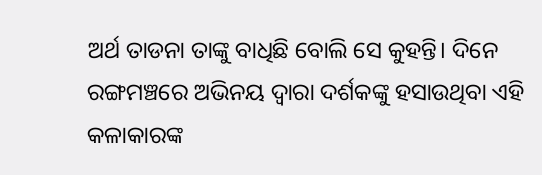ଅର୍ଥ ତାଡନା ତାଙ୍କୁ ବାଧିଛି ବୋଲି ସେ କୁହନ୍ତି। ଦିନେ ରଙ୍ଗମଞ୍ଚରେ ଅଭିନୟ ଦ୍ୱାରା ଦର୍ଶକଙ୍କୁ ହସାଉଥିବା ଏହି କଳାକାରଙ୍କ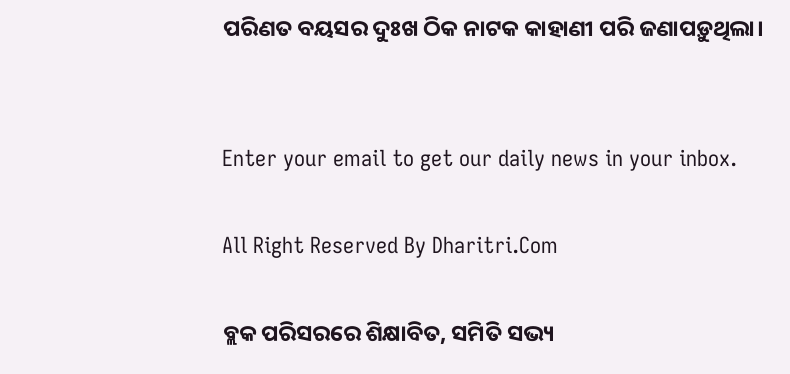ପରିଣତ ବୟସର ଦୁଃଖ ଠିକ ନାଟକ କାହାଣୀ ପରି ଜଣାପଡ଼ୁଥିଲା।


Enter your email to get our daily news in your inbox.

All Right Reserved By Dharitri.Com

ବ୍ଲକ ପରିସରରେ ଶିକ୍ଷାବିତ, ସମିତି ସଭ୍ୟ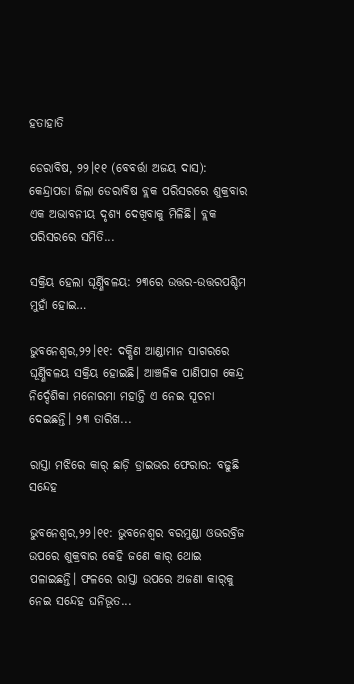ହତାହାତି

ଡେରାବିଷ, ୨୨।୧୧ (ବେବର୍ତ୍ତା ଅଜୟ ଦାସ): କେନ୍ଦ୍ରାପଡା ଜିଲା ଡେରାବିଷ ବ୍ଲକ ପରିସରରେ ଶୁକ୍ରବାର ଏକ ଅଭାବନୀୟ ଦୃଶ୍ୟ ଦେଖିବାକୁ ମିଳିଛି। ବ୍ଲକ ପରିସରରେ ସମିତି...

ସକ୍ରିୟ ହେଲା ଘୂର୍ଣ୍ଣିବଳୟ: ୨୩ରେ ଉତ୍ତର-ଉତ୍ତରପଶ୍ଚିମ ମୁହାଁ ହୋଇ…

ଭୁବନେଶ୍ୱର,୨୨।୧୧: ଦକ୍ଷିଣ ଆଣ୍ଡାମାନ ସାଗରରେ ଘୂର୍ଣ୍ଣିବଳୟ ସକ୍ରିୟ ହୋଇଛି। ଆଞ୍ଚଳିକ ପାଣିପାଗ କେନ୍ଦ୍ର ନିର୍ଦ୍ଦେଶିକା ମନୋରମା ମହାନ୍ତି ଏ ନେଇ ସୂଚନା ଦେଇଛନ୍ତି। ୨୩ ତାରିଖ...

ରାସ୍ତା ମଝିରେ କାର୍‌ ଛାଡ଼ି ଡ୍ରାଇଭର ଫେରାର: ବଢୁଛି ସନ୍ଦେହ

ଭୁବନେଶ୍ୱର,୨୨।୧୧: ଭୁବନେଶ୍ୱର ବରମୁଣ୍ଡା ଓଭରବ୍ରିଜ ଉପରେ ଶୁକ୍ରବାର କେହି ଜଣେ କାର୍‌ ଥୋଇ ପଳାଇଛନ୍ତି। ଫଳରେ ରାସ୍ତା ଉପରେ ଅଜଣା କାର୍‌କୁ ନେଇ ସନ୍ଦେହ ଘନିଭୂତ...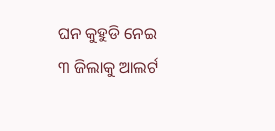ଘନ କୁହୁଡି ନେଇ ୩ ଜିଲାକୁ ଆଲର୍ଟ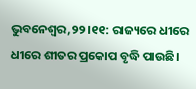ଭୁବନେଶ୍ୱର,୨୨।୧୧: ରାଜ୍ୟରେ ଧୀରେ ଧୀରେ ଶୀତର ପ୍ରକୋପ ବୃଦ୍ଧି ପାଉଛି।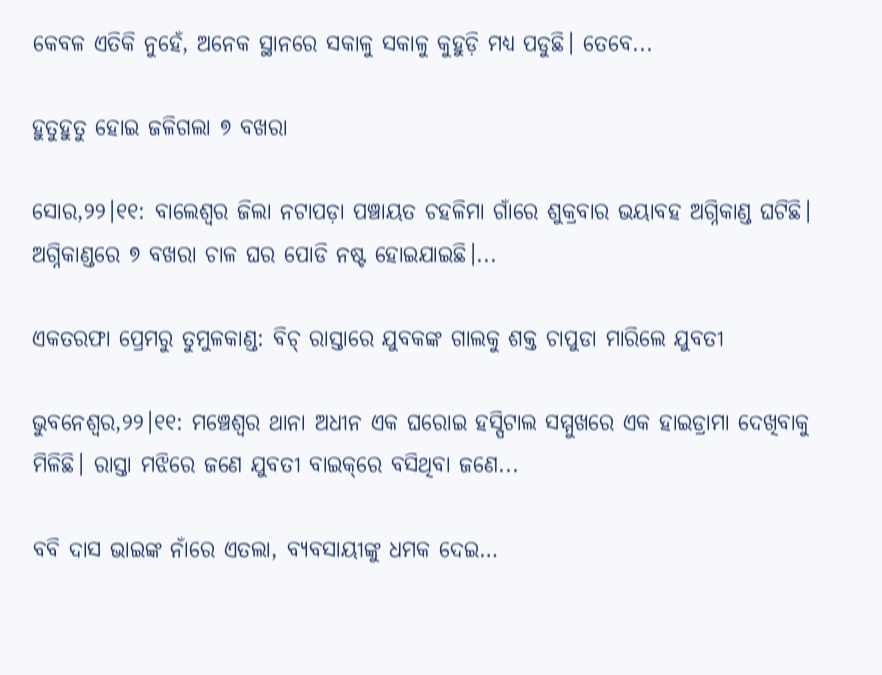କେବଳ ଏତିକି ନୁହେଁ, ଅନେକ ସ୍ଥାନରେ ସକାଳୁ ସକାଳୁ କୁହୁଡ଼ି ମଧ୍ୟ ପଡୁଛି। ତେବେ...

ହୁତୁହୁତୁ ହୋଇ ଜଳିଗଲା ୭ ବଖରା

ସୋର,୨୨।୧୧: ବାଲେଶ୍ୱର ଜିଲା ନଟାପଡ଼ା ପଞ୍ଚାୟତ ଚହଳିମା ଗାଁରେ ଶୁକ୍ରବାର ଭୟାବହ ଅଗ୍ନିକାଣ୍ଡ ଘଟିଛି। ଅଗ୍ନିକାଣ୍ଡରେ ୭ ବଖରା ଚାଳ ଘର ପୋଡି ନଷ୍ଟ ହୋଇଯାଇଛି।...

ଏକତରଫା ପ୍ରେମରୁ ତୁମୁଳକାଣ୍ଡ: ବିଚ୍‌ ରାସ୍ତାରେ ଯୁବକଙ୍କ ଗାଲକୁ ଶକ୍ତ ଚାପୁଡା ମାରିଲେ ଯୁବତୀ

ଭୁବନେଶ୍ବର,୨୨।୧୧: ମଞ୍ଚେଶ୍ବର ଥାନା ଅଧୀନ ଏକ ଘରୋଇ ହସ୍ପିଟାଲ ସମ୍ମୁଖରେ ଏକ ହାଇଡ୍ରାମା ଦେଖିବାକୁ ମିଳିଛି। ରାସ୍ତା ମଝିରେ ଜଣେ ଯୁବତୀ ବାଇକ୍‌ରେ ବସିଥିବା ଜଣେ...

ବବି ଦାସ ଭାଇଙ୍କ ନାଁରେ ଏତଲା, ବ୍ୟବସାୟୀଙ୍କୁ ଧମକ ଦେଇ…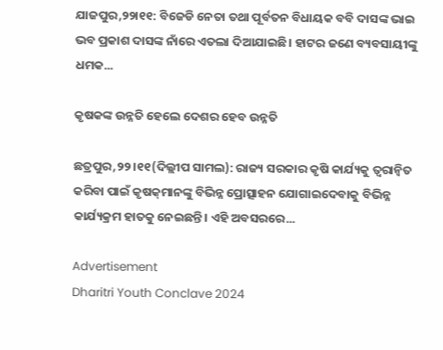ଯାଜପୁର,୨୨ା୧୧: ବିଜେଡି ନେତା ତଥା ପୂର୍ବତନ ବିଧାୟକ ବବି ଦାସଙ୍କ ଭାଇ ଭବ ପ୍ରକାଶ ଦାସଙ୍କ ନାଁରେ ଏତଲା ଦିଆଯାଇଛି। ହାଟର ଜଣେ ବ୍ୟବସାୟୀଙ୍କୁ ଧମକ...

କୃଷକଙ୍କ ଉନ୍ନତି ହେଲେ ଦେଶର ହେବ ଉନ୍ନତି

ଛତ୍ରପୁର,୨୨।୧୧(ଦିଲ୍ଲୀପ ସାମଲ): ରାଜ୍ୟ ସରକାର କୃଷି କାର୍ଯ୍ୟକୁ ତ୍ୱରାନ୍ବିତ କରିବା ପାଇଁ କୃଷକ୍‌ମାନଙ୍କୁ ବିଭିନ୍ନ ପ୍ରୋତ୍ସାହନ ଯୋଗାଇଦେବାକୁ ବିଭିନ୍ନ କାର୍ଯ୍ୟକ୍ରମ ହାତକୁ ନେଇଛନ୍ତି। ଏହି ଅବସରରେ...

Advertisement
Dharitri Youth Conclave 2024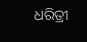ଧରିତ୍ରୀ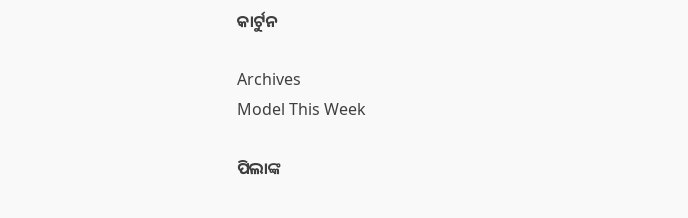କାର୍ଟୁନ

Archives
Model This Week

ପିଲାଙ୍କ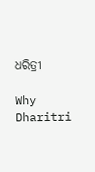ଧରିତ୍ରୀ

Why Dharitri